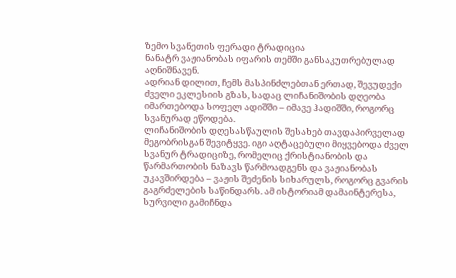ზემო სვანეთის ფერადი ტრადიცია
ნანატრ ვაჟიანობას იფარის თემში განსაკუთრებულად აღნიშნავენ.
ადრიან დილით, ჩემს მასპინძლებთან ერთად, შევუდექი ძველი ეკლესიის გზას, სადაც ლიჩანიშობის დღეობა იმართებოდა სოფელ ადიშში – იმავე ჰადიშში, როგორც სვანურად ეწოდება.
ლიჩანიშობის დღესასწაულის შესახებ თავდაპირველად მეგობრისგან შევიტყვე. იგი აღტაცებული მიყვებოდა ძველ სვანურ ტრადიციზე, რომელიც ქრისტიანობის და წარმართობის ნაზავს წარმოადგენს და ვაჟიანობას უკავშირდება – ვაჟის შეძენის სიხარულს, როგორც გვარის გაგრძელების საწინდარს. ამ ისტორიამ დამაინტერესა, სურვილი გამიჩნდა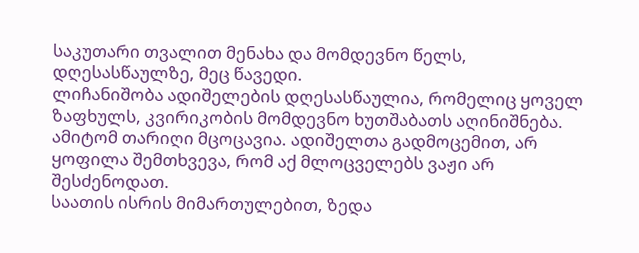საკუთარი თვალით მენახა და მომდევნო წელს, დღესასწაულზე, მეც წავედი.
ლიჩანიშობა ადიშელების დღესასწაულია, რომელიც ყოველ ზაფხულს, კვირიკობის მომდევნო ხუთშაბათს აღინიშნება. ამიტომ თარიღი მცოცავია. ადიშელთა გადმოცემით, არ ყოფილა შემთხვევა, რომ აქ მლოცველებს ვაჟი არ შესძენოდათ.
საათის ისრის მიმართულებით, ზედა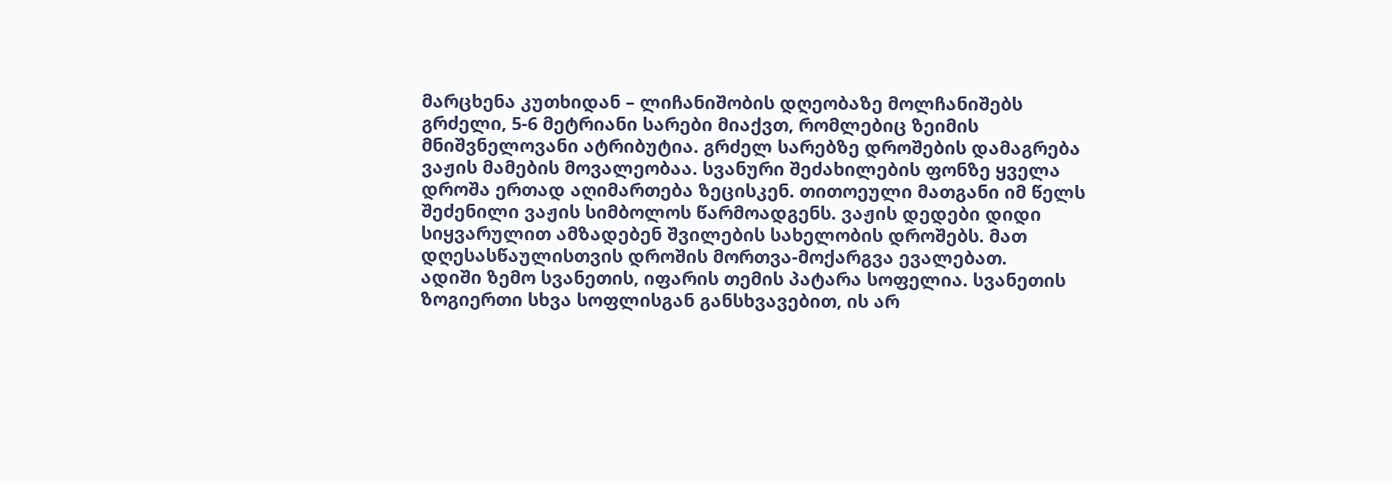მარცხენა კუთხიდან – ლიჩანიშობის დღეობაზე მოლჩანიშებს გრძელი, 5-6 მეტრიანი სარები მიაქვთ, რომლებიც ზეიმის მნიშვნელოვანი ატრიბუტია. გრძელ სარებზე დროშების დამაგრება ვაჟის მამების მოვალეობაა. სვანური შეძახილების ფონზე ყველა დროშა ერთად აღიმართება ზეცისკენ. თითოეული მათგანი იმ წელს შეძენილი ვაჟის სიმბოლოს წარმოადგენს. ვაჟის დედები დიდი სიყვარულით ამზადებენ შვილების სახელობის დროშებს. მათ დღესასწაულისთვის დროშის მორთვა-მოქარგვა ევალებათ.
ადიში ზემო სვანეთის, იფარის თემის პატარა სოფელია. სვანეთის ზოგიერთი სხვა სოფლისგან განსხვავებით, ის არ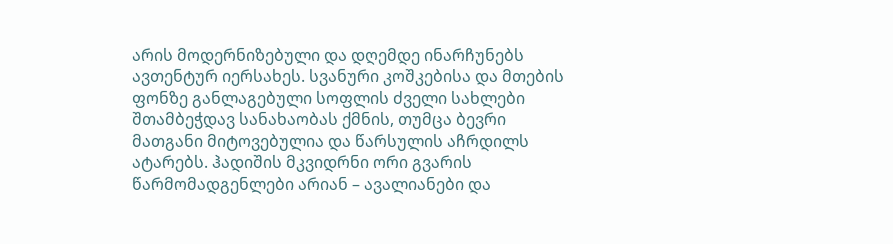არის მოდერნიზებული და დღემდე ინარჩუნებს ავთენტურ იერსახეს. სვანური კოშკებისა და მთების ფონზე განლაგებული სოფლის ძველი სახლები შთამბეჭდავ სანახაობას ქმნის, თუმცა ბევრი მათგანი მიტოვებულია და წარსულის აჩრდილს ატარებს. ჰადიშის მკვიდრნი ორი გვარის წარმომადგენლები არიან – ავალიანები და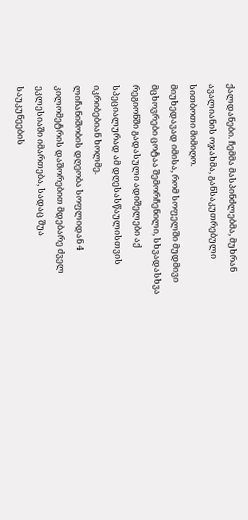ქალდანები. ჩემმა მასპინძლებმა, მუხრან ავალიანის ოჯახმა, განსაკუთრებული სითბოთი მიმიღო.
მიუხედავად იმისა, რომ სოფელში მუდმივი მცხოვრები ცოტაა შემორჩენილი, სხვადასხვა რეგიონში გადასული ადიშელები აქ სპეციალურად ამ დღესასწაულისთვის იკრიბებიან ხოლმე.
ლიჩანიშობის დღეობა სოფლიდან 4 კილომეტრის დაშორებით მდებარე ძველ ეკლესიაში იმართება, სადაც შუა საუკუნეების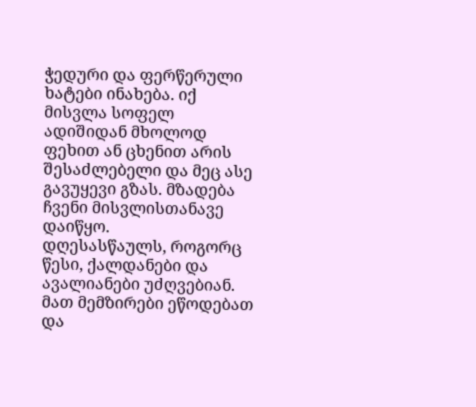ჭედური და ფერწერული ხატები ინახება. იქ მისვლა სოფელ ადიშიდან მხოლოდ ფეხით ან ცხენით არის შესაძლებელი და მეც ასე გავუყევი გზას. მზადება ჩვენი მისვლისთანავე დაიწყო.
დღესასწაულს, როგორც წესი, ქალდანები და ავალიანები უძღვებიან. მათ მემზირები ეწოდებათ და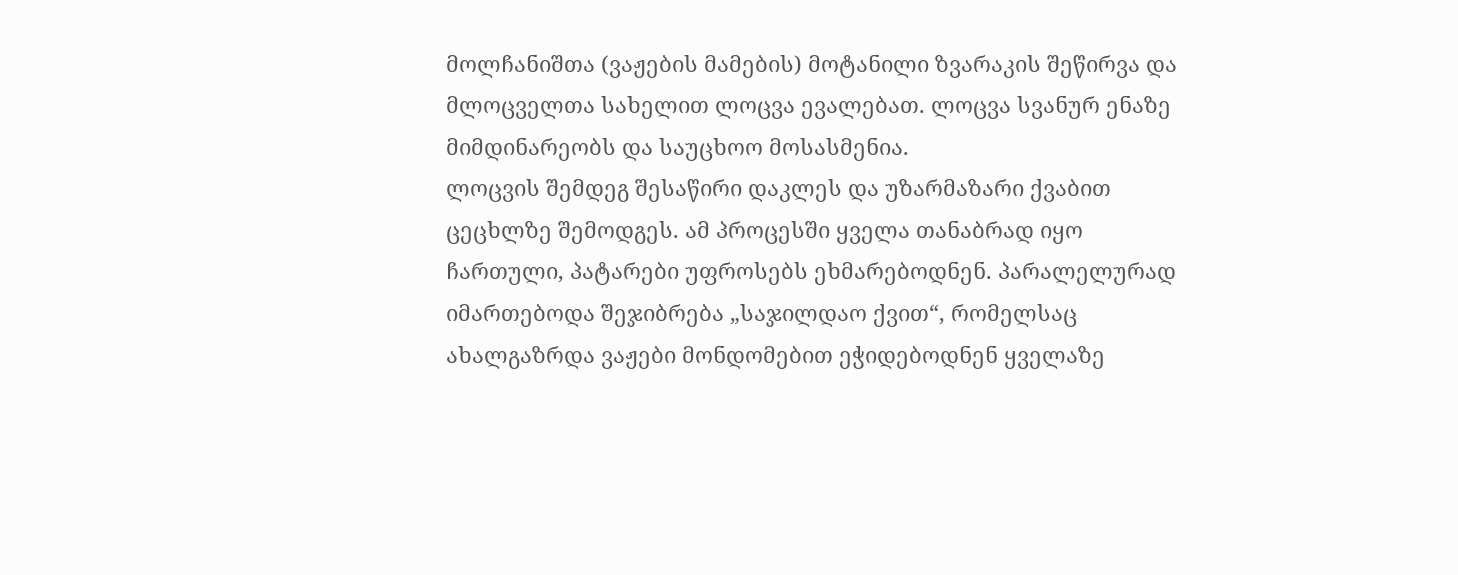მოლჩანიშთა (ვაჟების მამების) მოტანილი ზვარაკის შეწირვა და მლოცველთა სახელით ლოცვა ევალებათ. ლოცვა სვანურ ენაზე მიმდინარეობს და საუცხოო მოსასმენია.
ლოცვის შემდეგ შესაწირი დაკლეს და უზარმაზარი ქვაბით ცეცხლზე შემოდგეს. ამ პროცესში ყველა თანაბრად იყო ჩართული, პატარები უფროსებს ეხმარებოდნენ. პარალელურად იმართებოდა შეჯიბრება „საჯილდაო ქვით“, რომელსაც ახალგაზრდა ვაჟები მონდომებით ეჭიდებოდნენ ყველაზე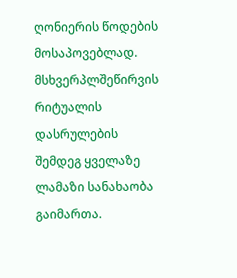ღონიერის წოდების მოსაპოვებლად. მსხვერპლშეწირვის რიტუალის დასრულების შემდეგ ყველაზე ლამაზი სანახაობა გაიმართა.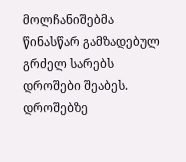მოლჩანიშებმა წინასწარ გამზადებულ გრძელ სარებს დროშები შეაბეს. დროშებზე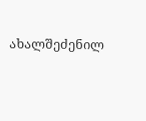ახალშეძენილ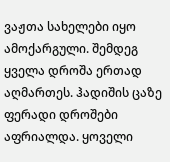ვაჟთა სახელები იყო ამოქარგული. შემდეგ ყველა დროშა ერთად აღმართეს. ჰადიშის ცაზე ფერადი დროშები აფრიალდა. ყოველი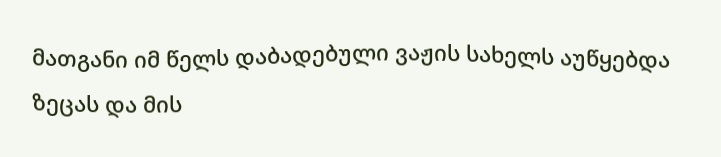მათგანი იმ წელს დაბადებული ვაჟის სახელს აუწყებდა ზეცას და მის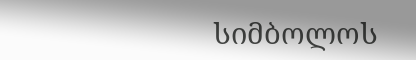სიმბოლოს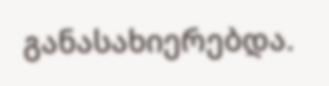განასახიერებდა.